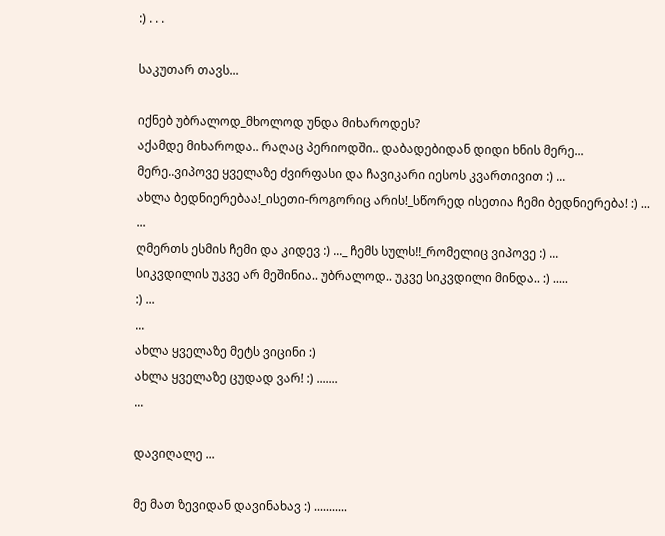:) . . .

საკუთარ თავს...

იქნებ უბრალოდ_მხოლოდ უნდა მიხაროდეს?
აქამდე მიხაროდა.. რაღაც პერიოდში.. დაბადებიდან დიდი ხნის მერე...
მერე..ვიპოვე ყველაზე ძვირფასი და ჩავიკარი იესოს კვართივით :) ...
ახლა ბედნიერებაა!_ისეთი-როგორიც არის!_სწორედ ისეთია ჩემი ბედნიერება! :) ...
...
ღმერთს ესმის ჩემი და კიდევ :) ..._ ჩემს სულს!!_რომელიც ვიპოვე :) ...
სიკვდილის უკვე არ მეშინია.. უბრალოდ.. უკვე სიკვდილი მინდა.. :) .....
:) ...
...
ახლა ყველაზე მეტს ვიცინი :)
ახლა ყველაზე ცუდად ვარ! :) .......
...

დავიღალე ...

მე მათ ზევიდან დავინახავ :) ...........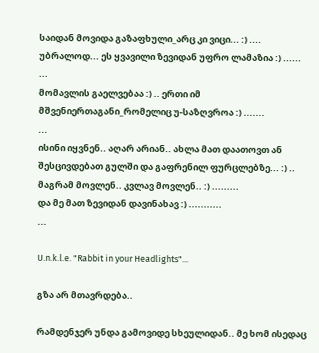საიდან მოვიდა გაზაფხული_არც კი ვიცი... :) ....
უბრალოდ... ეს ყვავილი ზევიდან უფრო ლამაზია :) ......
...
მომავლის გაელვებაა :) .. ერთი იმ მშვენიერთაგანი_რომელიც უ-საზღვროა :) .......
...
ისინი იყვნენ.. აღარ არიან.. ახლა მათ დაათოვთ ან შესცივდებათ გულში და გაფრენილ ფურცლებზე... :) ..
მაგრამ მოვლენ.. კვლავ მოვლენ.. :) .........
და მე მათ ზევიდან დავინახავ :) ...........
...

U.n.k.l.e. "Rabbit in your Headlights"...

გზა არ მთავრდება..

რამდენჯერ უნდა გამოვიდე სხეულიდან.. მე ხომ ისედაც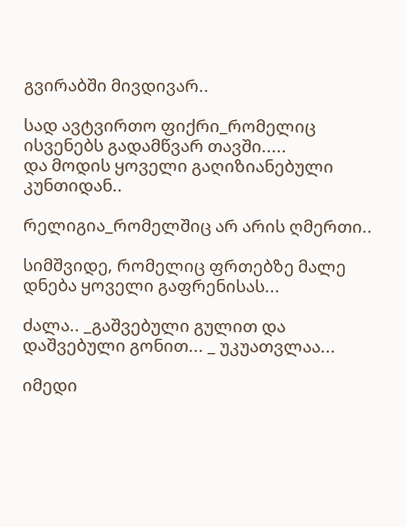გვირაბში მივდივარ..

სად ავტვირთო ფიქრი_რომელიც ისვენებს გადამწვარ თავში.....
და მოდის ყოველი გაღიზიანებული კუნთიდან..

რელიგია_რომელშიც არ არის ღმერთი..

სიმშვიდე, რომელიც ფრთებზე მალე დნება ყოველი გაფრენისას...

ძალა.. _გაშვებული გულით და დაშვებული გონით... _ უკუათვლაა...

იმედი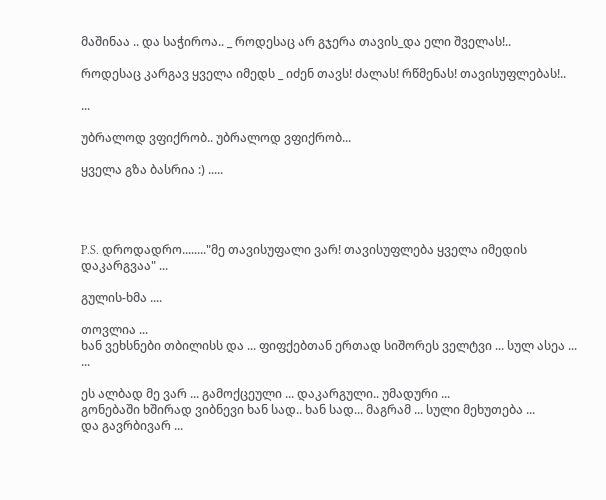მაშინაა .. და საჭიროა.. _ როდესაც არ გჯერა თავის_და ელი შველას!..

როდესაც კარგავ ყველა იმედს _ იძენ თავს! ძალას! რწმენას! თავისუფლებას!..

...

უბრალოდ ვფიქრობ.. უბრალოდ ვფიქრობ...

ყველა გზა ბასრია :) .....




P.S. დროდადრო........"მე თავისუფალი ვარ! თავისუფლება ყველა იმედის დაკარგვაა" ...

გულის-ხმა ....

თოვლია ...
ხან ვეხსნები თბილისს და ... ფიფქებთან ერთად სიშორეს ველტვი ... სულ ასეა ...
...

ეს ალბად მე ვარ ... გამოქცეული ... დაკარგული.. უმადური ...
გონებაში ხშირად ვიბნევი ხან სად.. ხან სად... მაგრამ ... სული მეხუთება ...
და გავრბივარ ...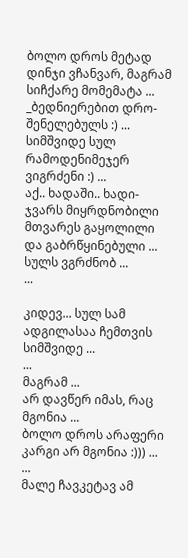ბოლო დროს მეტად დინჯი ვჩანვარ, მაგრამ სიჩქარე მომემატა ... _ბედნიერებით დრო-შენელებულს :) ...
სიმშვიდე სულ რამოდენიმეჯერ ვიგრძენი :) ...
აქ.. ხადაში.. ხადი-ჯვარს მიყრდნობილი მთვარეს გაყოლილი და გაბრწყინებული ...
სულს ვგრძნობ ...
...

კიდევ... სულ სამ ადგილასაა ჩემთვის სიმშვიდე ...
...
მაგრამ ...
არ დავწერ იმას, რაც მგონია ...
ბოლო დროს არაფერი კარგი არ მგონია :))) ...
...
მალე ჩავკეტავ ამ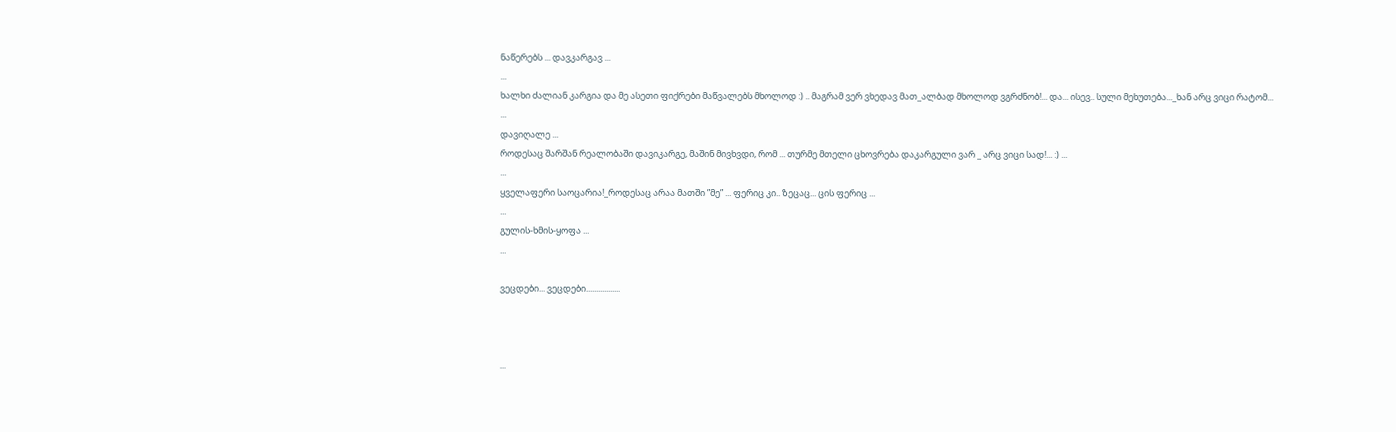ნაწერებს ... დავკარგავ ...
...
ხალხი ძალიან კარგია და მე ასეთი ფიქრები მაწვალებს მხოლოდ :) .. მაგრამ ვერ ვხედავ მათ_ალბად მხოლოდ ვგრძნობ!... და... ისევ.. სული მეხუთება..._ხან არც ვიცი რატომ...
...
დავიღალე ...
როდესაც შარშან რეალობაში დავიკარგე, მაშინ მივხვდი, რომ ... თურმე მთელი ცხოვრება დაკარგული ვარ _ არც ვიცი სად!... :) ...
...
ყველაფერი საოცარია!_როდესაც არაა მათში ”მე” ... ფერიც კი.. ზეცაც... ცის ფერიც ...
...
გულის-ხმის-ყოფა ...
...

ვეცდები... ვეცდები.................



...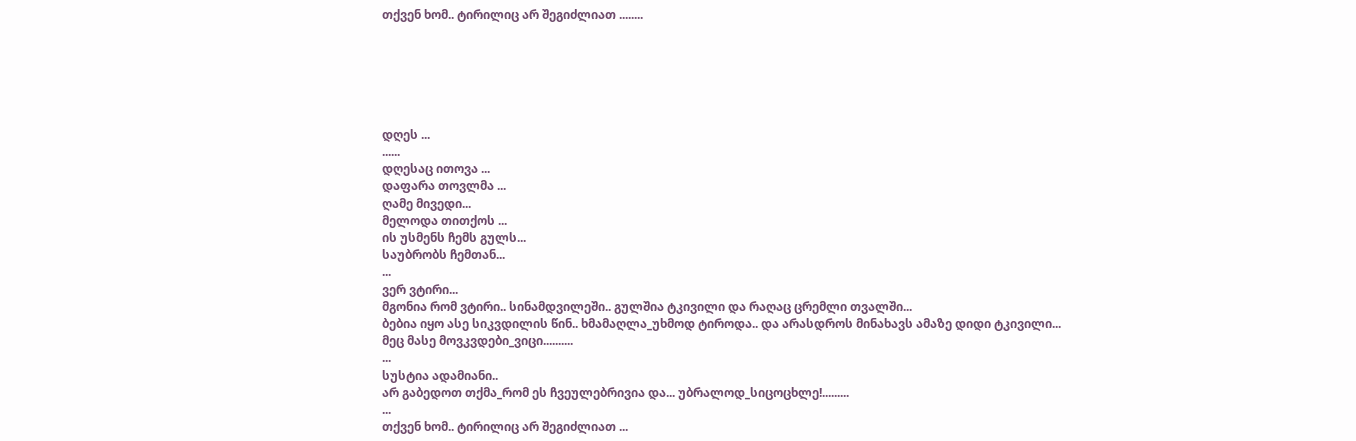თქვენ ხომ.. ტირილიც არ შეგიძლიათ ........






დღეს ...
......
დღესაც ითოვა ...
დაფარა თოვლმა ...
ღამე მივედი...
მელოდა თითქოს ...
ის უსმენს ჩემს გულს...
საუბრობს ჩემთან...
...
ვერ ვტირი...
მგონია რომ ვტირი.. სინამდვილეში.. გულშია ტკივილი და რაღაც ცრემლი თვალში...
ბებია იყო ასე სიკვდილის წინ.. ხმამაღლა_უხმოდ ტიროდა.. და არასდროს მინახავს ამაზე დიდი ტკივილი...
მეც მასე მოვკვდები_ვიცი..........
...
სუსტია ადამიანი..
არ გაბედოთ თქმა_რომ ეს ჩვეულებრივია და... უბრალოდ_სიცოცხლე!.........
...
თქვენ ხომ.. ტირილიც არ შეგიძლიათ ...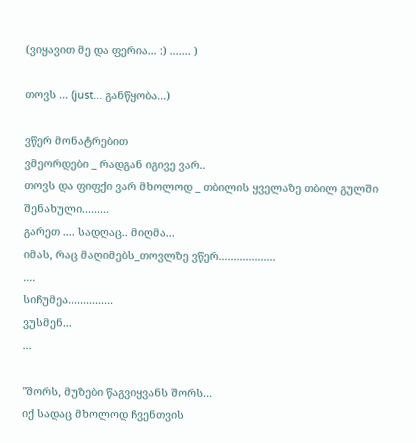(ვიყავით მე და ფერია... :) ....... )

თოვს ... (just... განწყობა...)

ვწერ მონატრებით
ვმეორდები _ რადგან იგივე ვარ..
თოვს და ფიფქი ვარ მხოლოდ _ თბილის ყველაზე თბილ გულში შენახული.........
გარეთ .... სადღაც.. მიღმა...
იმას, რაც მაღიმებს_თოვლზე ვწერ...................
....
სიჩუმეა...............
ვუსმენ...
...

"შორს, მუზები წაგვიყვანს შორს...
იქ სადაც მხოლოდ ჩვენთვის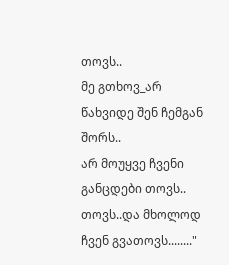თოვს..
მე გთხოვ_არ წახვიდე შენ ჩემგან შორს..
არ მოუყვე ჩვენი განცდები თოვს..
თოვს..და მხოლოდ ჩვენ გვათოვს........"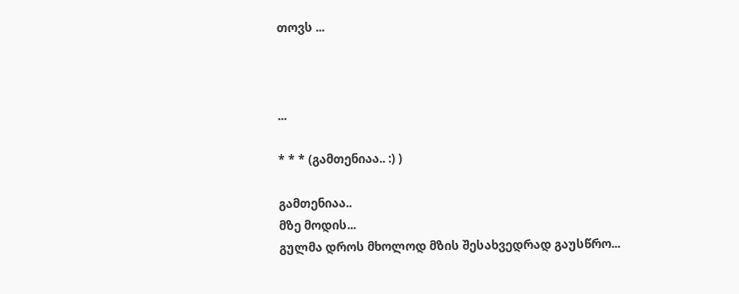თოვს ...



...

* * * (გამთენიაა.. :) )

გამთენიაა..
მზე მოდის...
გულმა დროს მხოლოდ მზის შესახვედრად გაუსწრო...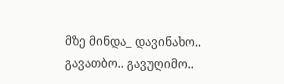მზე მინდა_ დავინახო.. გავათბო.. გავუღიმო..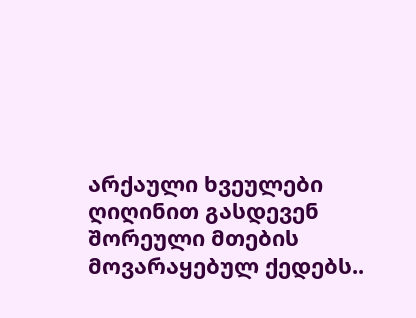არქაული ხვეულები ღიღინით გასდევენ შორეული მთების მოვარაყებულ ქედებს..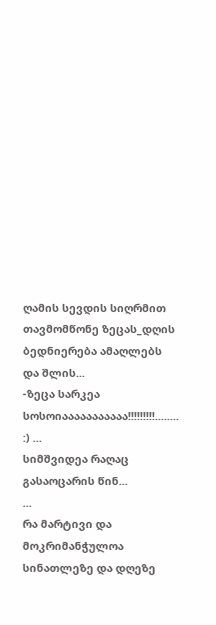ღამის სევდის სიღრმით თავმომწონე ზეცას_დღის ბედნიერება ამაღლებს და შლის...
-ზეცა სარკეა სოსოიააააააააააა!!!!!!!!!........ :) ...
სიმშვიდეა რაღაც გასაოცარის წინ...
...
რა მარტივი და მოკრიმანჭულოა სინათლეზე და დღეზე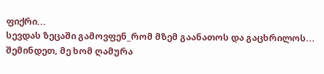ფიქრი...
სევდას ზეცაში გამოვფენ_რომ მზემ გაანათოს და გაცხრილოს...
შემინდეთ, მე ხომ ღამურა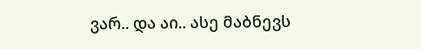ვარ.. და აი.. ასე მაბნევს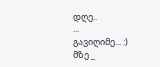დღე..
...
გავიღიმე... :)
მზე _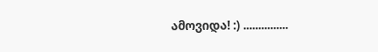ამოვიდა! :) ...............